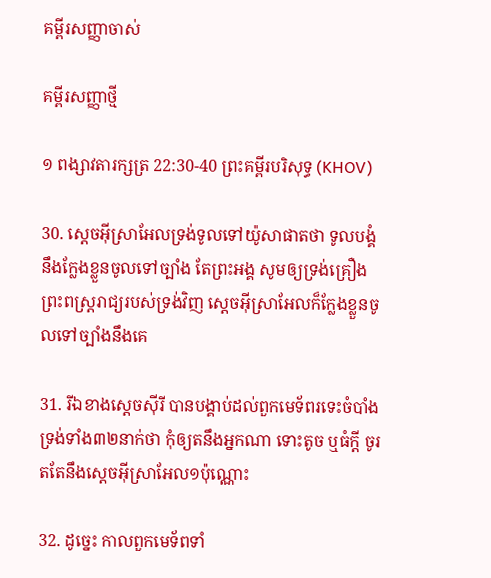គម្ពីរសញ្ញាចាស់

គម្ពីរសញ្ញាថ្មី

១ ពង្សាវតារក្សត្រ 22:30-40 ព្រះគម្ពីរបរិសុទ្ធ (KHOV)

30. ស្តេចអ៊ីស្រា‌អែលទ្រង់ទូលទៅយ៉ូសា‌ផាតថា ទូល‌បង្គំនឹងក្លែងខ្លួនចូលទៅច្បាំង តែព្រះ‌អង្គ សូមឲ្យទ្រង់គ្រឿងព្រះ‌ពស្ត្រ‌រាជ្យរបស់ទ្រង់វិញ ស្តេចអ៊ីស្រា‌អែលក៏ក្លែងខ្លួនចូលទៅច្បាំងនឹងគេ

31. រីឯខាងស្តេចស៊ីរី បានបង្គាប់ដល់ពួកមេ‌ទ័ពរទេះចំបាំងទ្រង់ទាំង៣២នាក់ថា កុំឲ្យតនឹងអ្នកណា ទោះតូច ឬធំក្តី ចូរតតែនឹងស្តេចអ៊ីស្រា‌អែល១ប៉ុណ្ណោះ

32. ដូច្នេះ កាលពួកមេ‌ទ័ពទាំ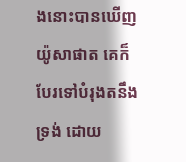ងនោះបានឃើញយ៉ូសា‌ផាត គេក៏បែរទៅបំរុងតនឹងទ្រង់ ដោយ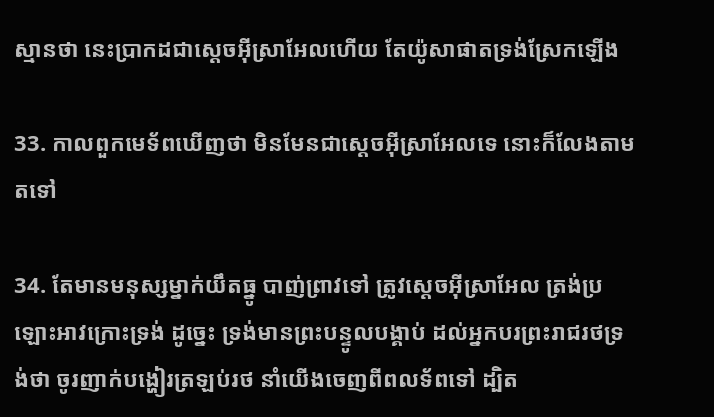ស្មានថា នេះប្រាកដជាស្តេចអ៊ីស្រា‌អែលហើយ តែយ៉ូសា‌ផាតទ្រង់ស្រែកឡើង

33. កាលពួកមេ‌ទ័ពឃើញថា មិនមែនជាស្តេចអ៊ីស្រា‌អែលទេ នោះក៏លែងតាមតទៅ

34. តែមានមនុស្សម្នាក់យឹតធ្នូ បាញ់ព្រាវទៅ ត្រូវស្តេចអ៊ីស្រា‌អែល ត្រង់ប្រឡោះអាវ‌ក្រោះទ្រង់ ដូច្នេះ ទ្រង់មានព្រះ‌បន្ទូលបង្គាប់ ដល់អ្នកបរព្រះ‌រាជ‌រថទ្រង់ថា ចូរញាក់បង្ហៀរត្រឡប់រថ នាំយើងចេញពីពល‌ទ័ពទៅ ដ្បិត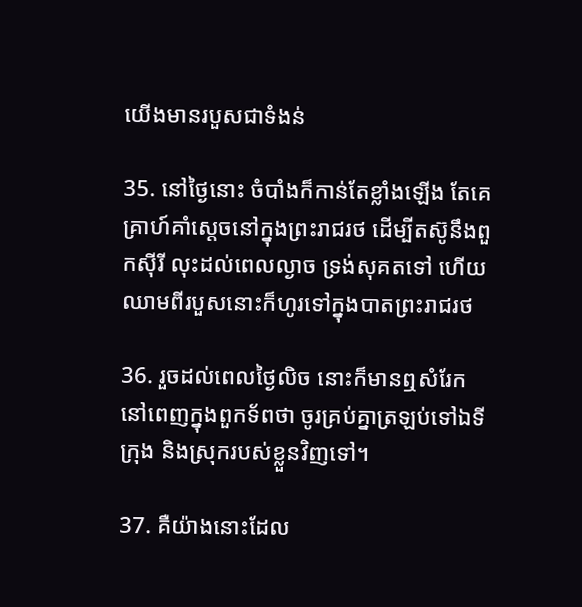យើងមានរបួសជាទំងន់

35. នៅថ្ងៃនោះ ចំបាំងក៏កាន់តែខ្លាំងឡើង តែគេគ្រាហ៍គាំស្តេចនៅក្នុងព្រះ‌រាជ‌រថ ដើម្បីតស៊ូនឹងពួកស៊ីរី លុះដល់ពេលល្ងាច ទ្រង់សុគតទៅ ហើយឈាមពីរបួសនោះក៏ហូរទៅក្នុងបាតព្រះ‌រាជ‌រថ

36. រួចដល់ពេលថ្ងៃលិច នោះក៏មានឮសំរែក នៅពេញក្នុងពួកទ័ពថា ចូរគ្រប់គ្នាត្រឡប់ទៅឯទីក្រុង និងស្រុករបស់ខ្លួនវិញទៅ។

37. គឺយ៉ាងនោះដែល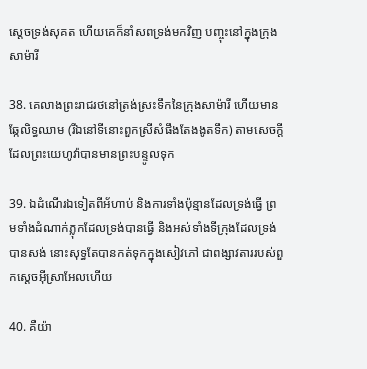ស្តេចទ្រង់សុគត ហើយគេក៏នាំសពទ្រង់មកវិញ បញ្ចុះនៅក្នុងក្រុងសាម៉ារី

38. គេលាងព្រះ‌រាជ‌រថនៅត្រង់ស្រះទឹកនៃក្រុងសាម៉ារី ហើយមានឆ្កែលិទ្ធឈាម (រីឯនៅទីនោះពួកស្រីសំផឹងតែងងូតទឹក) តាមសេចក្តីដែលព្រះ‌យេហូវ៉ាបានមានព្រះ‌បន្ទូលទុក

39. ឯដំណើរឯទៀតពីអ័ហាប់ និងការទាំងប៉ុន្មានដែលទ្រង់ធ្វើ ព្រមទាំងដំណាក់ភ្លុកដែលទ្រង់បានធ្វើ និងអស់ទាំងទីក្រុងដែលទ្រង់បានសង់ នោះសុទ្ធតែបានកត់ទុកក្នុងសៀវភៅ ជាពង្សាវតាររបស់ពួកស្តេចអ៊ីស្រា‌អែលហើយ

40. គឺយ៉ា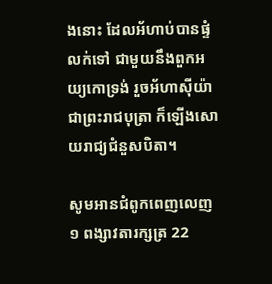ងនោះ ដែលអ័ហាប់បានផ្ទំលក់ទៅ ជាមួយនឹងពួកអយ្យកោទ្រង់ រួចអ័ហា‌ស៊ីយ៉ា ជាព្រះ‌រាជ‌បុត្រា ក៏ឡើងសោយ‌រាជ្យជំនួសបិតា។

សូមអានជំពូកពេញលេញ ១ ពង្សាវតារក្សត្រ 22